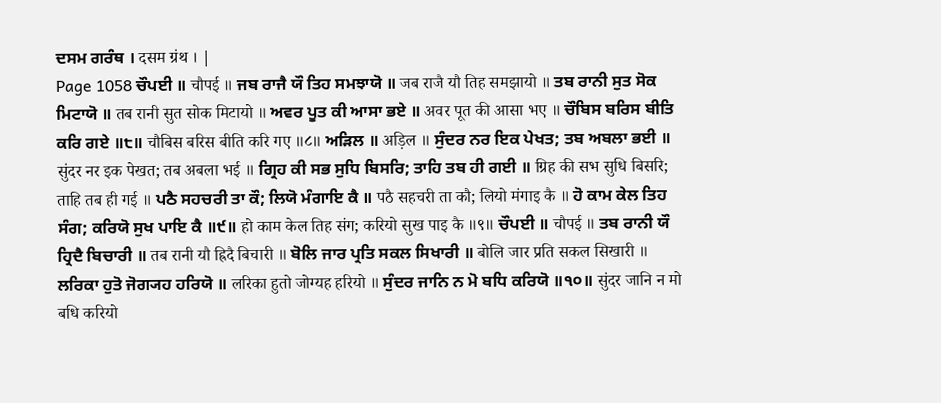ਦਸਮ ਗਰੰਥ । दसम ग्रंथ । |
Page 1058 ਚੌਪਈ ॥ चौपई ॥ ਜਬ ਰਾਜੈ ਯੌ ਤਿਹ ਸਮਝਾਯੋ ॥ जब राजै यौ तिह समझायो ॥ ਤਬ ਰਾਨੀ ਸੁਤ ਸੋਕ ਮਿਟਾਯੋ ॥ तब रानी सुत सोक मिटायो ॥ ਅਵਰ ਪੂਤ ਕੀ ਆਸਾ ਭਏ ॥ अवर पूत की आसा भए ॥ ਚੌਬਿਸ ਬਰਿਸ ਬੀਤਿ ਕਰਿ ਗਏ ॥੮॥ चौबिस बरिस बीति करि गए ॥८॥ ਅੜਿਲ ॥ अड़िल ॥ ਸੁੰਦਰ ਨਰ ਇਕ ਪੇਖਤ; ਤਬ ਅਬਲਾ ਭਈ ॥ सुंदर नर इक पेखत; तब अबला भई ॥ ਗ੍ਰਿਹ ਕੀ ਸਭ ਸੁਧਿ ਬਿਸਰਿ; ਤਾਹਿ ਤਬ ਹੀ ਗਈ ॥ ग्रिह की सभ सुधि बिसरि; ताहि तब ही गई ॥ ਪਠੈ ਸਹਚਰੀ ਤਾ ਕੌ; ਲਿਯੋ ਮੰਗਾਇ ਕੈ ॥ पठै सहचरी ता कौ; लियो मंगाइ कै ॥ ਹੋ ਕਾਮ ਕੇਲ ਤਿਹ ਸੰਗ; ਕਰਿਯੋ ਸੁਖ ਪਾਇ ਕੈ ॥੯॥ हो काम केल तिह संग; करियो सुख पाइ कै ॥९॥ ਚੌਪਈ ॥ चौपई ॥ ਤਬ ਰਾਨੀ ਯੌ ਹ੍ਰਿਦੈ ਬਿਚਾਰੀ ॥ तब रानी यौ ह्रिदै बिचारी ॥ ਬੋਲਿ ਜਾਰ ਪ੍ਰਤਿ ਸਕਲ ਸਿਖਾਰੀ ॥ बोलि जार प्रति सकल सिखारी ॥ ਲਰਿਕਾ ਹੁਤੋ ਜੋਗ੍ਯਹ ਹਰਿਯੋ ॥ लरिका हुतो जोग्यह हरियो ॥ ਸੁੰਦਰ ਜਾਨਿ ਨ ਮੋ ਬਧਿ ਕਰਿਯੋ ॥੧੦॥ सुंदर जानि न मो बधि करियो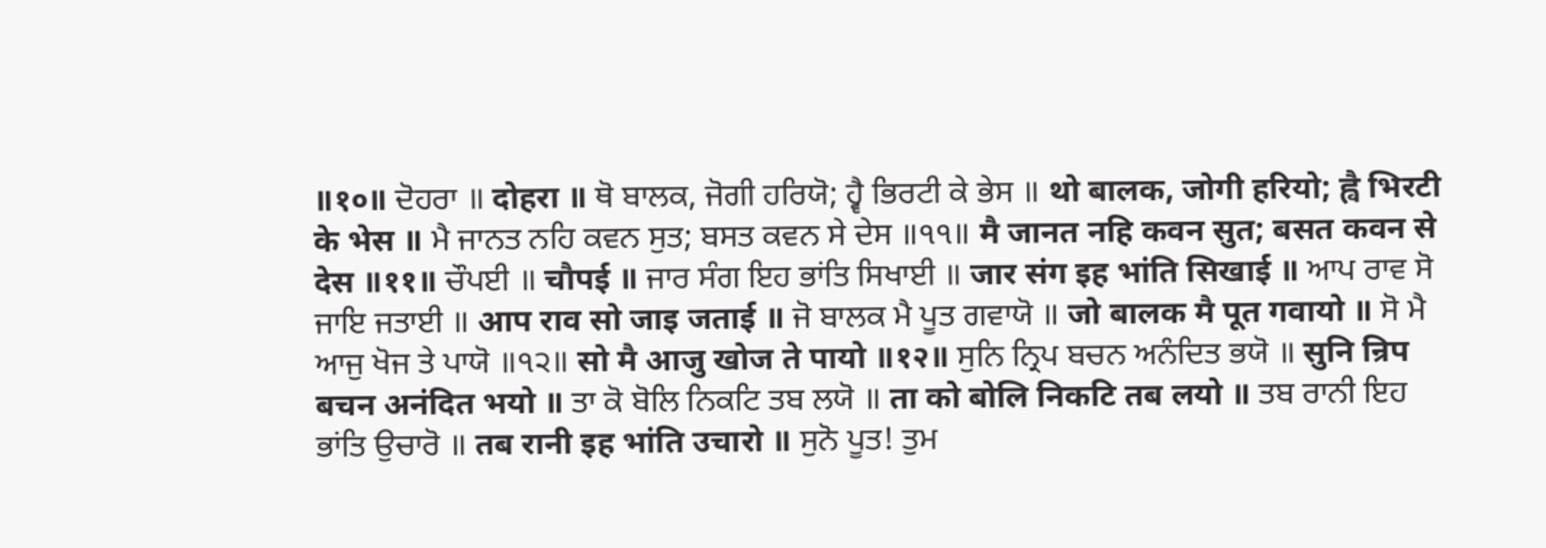॥१०॥ ਦੋਹਰਾ ॥ दोहरा ॥ ਥੋ ਬਾਲਕ, ਜੋਗੀ ਹਰਿਯੋ; ਹ੍ਵੈ ਭਿਰਟੀ ਕੇ ਭੇਸ ॥ थो बालक, जोगी हरियो; ह्वै भिरटी के भेस ॥ ਮੈ ਜਾਨਤ ਨਹਿ ਕਵਨ ਸੁਤ; ਬਸਤ ਕਵਨ ਸੇ ਦੇਸ ॥੧੧॥ मै जानत नहि कवन सुत; बसत कवन से देस ॥११॥ ਚੌਪਈ ॥ चौपई ॥ ਜਾਰ ਸੰਗ ਇਹ ਭਾਂਤਿ ਸਿਖਾਈ ॥ जार संग इह भांति सिखाई ॥ ਆਪ ਰਾਵ ਸੋ ਜਾਇ ਜਤਾਈ ॥ आप राव सो जाइ जताई ॥ ਜੋ ਬਾਲਕ ਮੈ ਪੂਤ ਗਵਾਯੋ ॥ जो बालक मै पूत गवायो ॥ ਸੋ ਮੈ ਆਜੁ ਖੋਜ ਤੇ ਪਾਯੋ ॥੧੨॥ सो मै आजु खोज ते पायो ॥१२॥ ਸੁਨਿ ਨ੍ਰਿਪ ਬਚਨ ਅਨੰਦਿਤ ਭਯੋ ॥ सुनि न्रिप बचन अनंदित भयो ॥ ਤਾ ਕੋ ਬੋਲਿ ਨਿਕਟਿ ਤਬ ਲਯੋ ॥ ता को बोलि निकटि तब लयो ॥ ਤਬ ਰਾਨੀ ਇਹ ਭਾਂਤਿ ਉਚਾਰੋ ॥ तब रानी इह भांति उचारो ॥ ਸੁਨੋ ਪੂਤ! ਤੁਮ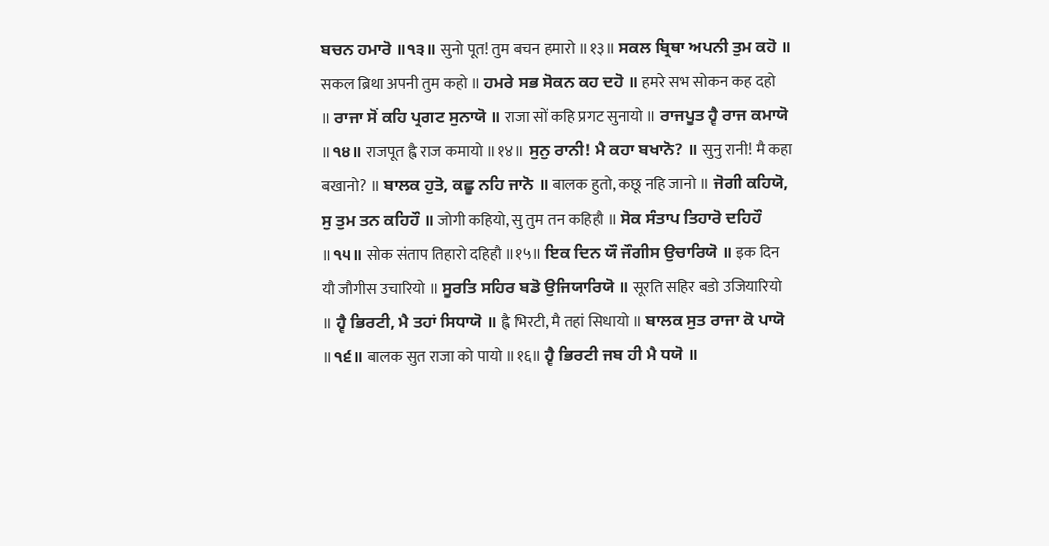ਬਚਨ ਹਮਾਰੋ ॥੧੩॥ सुनो पूत! तुम बचन हमारो ॥१३॥ ਸਕਲ ਬ੍ਰਿਥਾ ਅਪਨੀ ਤੁਮ ਕਹੋ ॥ सकल ब्रिथा अपनी तुम कहो ॥ ਹਮਰੇ ਸਭ ਸੋਕਨ ਕਹ ਦਹੋ ॥ हमरे सभ सोकन कह दहो ॥ ਰਾਜਾ ਸੋਂ ਕਹਿ ਪ੍ਰਗਟ ਸੁਨਾਯੋ ॥ राजा सों कहि प्रगट सुनायो ॥ ਰਾਜਪੂਤ ਹ੍ਵੈ ਰਾਜ ਕਮਾਯੋ ॥੧੪॥ राजपूत ह्वै राज कमायो ॥१४॥ ਸੁਨੁ ਰਾਨੀ! ਮੈ ਕਹਾ ਬਖਾਨੋ? ॥ सुनु रानी! मै कहा बखानो? ॥ ਬਾਲਕ ਹੁਤੋ, ਕਛੂ ਨਹਿ ਜਾਨੋ ॥ बालक हुतो, कछू नहि जानो ॥ ਜੋਗੀ ਕਹਿਯੋ, ਸੁ ਤੁਮ ਤਨ ਕਹਿਹੌ ॥ जोगी कहियो, सु तुम तन कहिहौ ॥ ਸੋਕ ਸੰਤਾਪ ਤਿਹਾਰੋ ਦਹਿਹੌ ॥੧੫॥ सोक संताप तिहारो दहिहौ ॥१५॥ ਇਕ ਦਿਨ ਯੌ ਜੌਗੀਸ ਉਚਾਰਿਯੋ ॥ इक दिन यौ जौगीस उचारियो ॥ ਸੂਰਤਿ ਸਹਿਰ ਬਡੋ ਉਜਿਯਾਰਿਯੋ ॥ सूरति सहिर बडो उजियारियो ॥ ਹ੍ਵੈ ਭਿਰਟੀ, ਮੈ ਤਹਾਂ ਸਿਧਾਯੋ ॥ ह्वै भिरटी, मै तहां सिधायो ॥ ਬਾਲਕ ਸੁਤ ਰਾਜਾ ਕੋ ਪਾਯੋ ॥੧੬॥ बालक सुत राजा को पायो ॥१६॥ ਹ੍ਵੈ ਭਿਰਟੀ ਜਬ ਹੀ ਮੈ ਧਯੋ ॥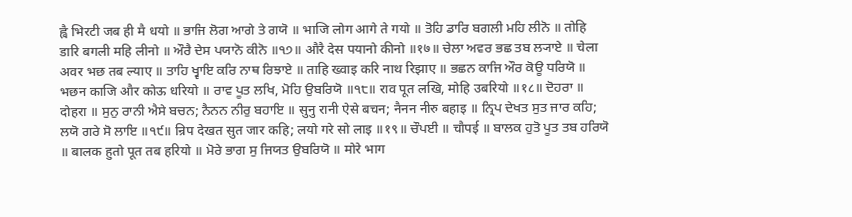ह्वै भिरटी जब ही मै धयो ॥ ਭਾਜਿ ਲੋਗ ਆਗੇ ਤੇ ਗਯੋ ॥ भाजि लोग आगे ते गयो ॥ ਤੋਹਿ ਡਾਰਿ ਬਗਲੀ ਮਹਿ ਲੀਨੋ ॥ तोहि डारि बगली महि लीनो ॥ ਔਰੈ ਦੇਸ ਪਯਾਨੋ ਕੀਨੋ ॥੧੭॥ औरै देस पयानो कीनो ॥१७॥ ਚੇਲਾ ਅਵਰ ਭਛ ਤਬ ਲ੍ਯਾਏ ॥ चेला अवर भछ तब ल्याए ॥ ਤਾਹਿ ਖ੍ਵਾਇ ਕਰਿ ਨਾਥ ਰਿਝਾਏ ॥ ताहि ख्वाइ करि नाथ रिझाए ॥ ਭਛਨ ਕਾਜਿ ਔਰ ਕੋਊ ਧਰਿਯੋ ॥ भछन काजि और कोऊ धरियो ॥ ਰਾਵ ਪੂਤ ਲਖਿ, ਮੋਹਿ ਉਬਰਿਯੋ ॥੧੮॥ राव पूत लखि, मोहि उबरियो ॥१८॥ ਦੋਹਰਾ ॥ दोहरा ॥ ਸੁਨੁ ਰਾਨੀ ਐਸੇ ਬਚਨ; ਨੈਨਨ ਨੀਰੁ ਬਹਾਇ ॥ सुनु रानी ऐसे बचन; नैनन नीरु बहाइ ॥ ਨ੍ਰਿਪ ਦੇਖਤ ਸੁਤ ਜਾਰ ਕਹਿ; ਲਯੋ ਗਰੇ ਸੋ ਲਾਇ ॥੧੯॥ न्रिप देखत सुत जार कहि; लयो गरे सो लाइ ॥१९॥ ਚੌਪਈ ॥ चौपई ॥ ਬਾਲਕ ਹੁਤੋ ਪੂਤ ਤਬ ਹਰਿਯੋ ॥ बालक हुतो पूत तब हरियो ॥ ਮੋਰੇ ਭਾਗ ਸੁ ਜਿਯਤ ਉਬਰਿਯੋ ॥ मोरे भाग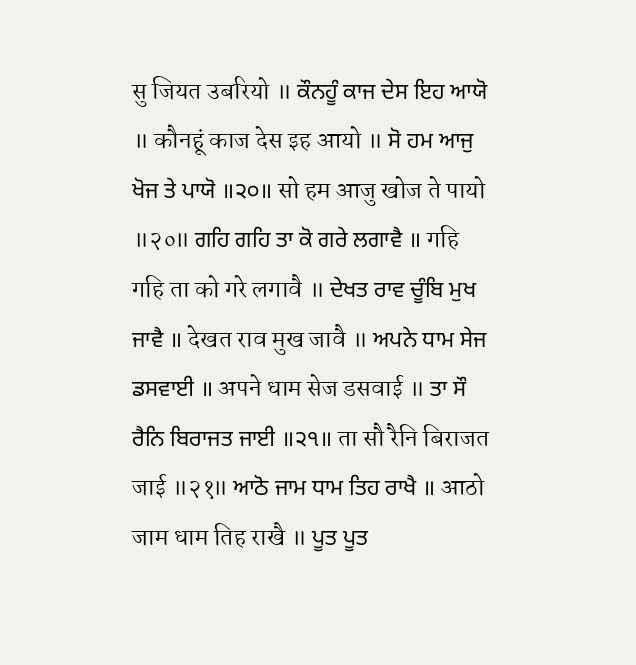सु जियत उबरियो ॥ ਕੌਨਹੂੰ ਕਾਜ ਦੇਸ ਇਹ ਆਯੋ ॥ कौनहूं काज देस इह आयो ॥ ਸੋ ਹਮ ਆਜੁ ਖੋਜ ਤੇ ਪਾਯੋ ॥੨੦॥ सो हम आजु खोज ते पायो ॥२०॥ ਗਹਿ ਗਹਿ ਤਾ ਕੋ ਗਰੇ ਲਗਾਵੈ ॥ गहि गहि ता को गरे लगावै ॥ ਦੇਖਤ ਰਾਵ ਚੂੰਬਿ ਮੁਖ ਜਾਵੈ ॥ देखत राव मुख जावै ॥ ਅਪਨੇ ਧਾਮ ਸੇਜ ਡਸਵਾਈ ॥ अपने धाम सेज डसवाई ॥ ਤਾ ਸੌ ਰੈਨਿ ਬਿਰਾਜਤ ਜਾਈ ॥੨੧॥ ता सौ रैनि बिराजत जाई ॥२१॥ ਆਠੋ ਜਾਮ ਧਾਮ ਤਿਹ ਰਾਖੈ ॥ आठो जाम धाम तिह राखै ॥ ਪੂਤ ਪੂਤ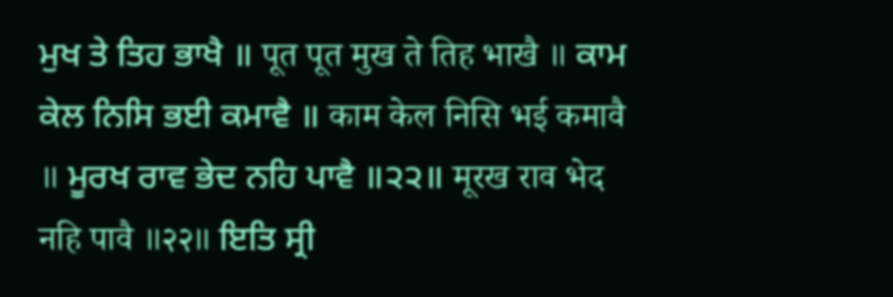ਮੁਖ ਤੇ ਤਿਹ ਭਾਖੈ ॥ पूत पूत मुख ते तिह भाखै ॥ ਕਾਮ ਕੇਲ ਨਿਸਿ ਭਈ ਕਮਾਵੈ ॥ काम केल निसि भई कमावै ॥ ਮੂਰਖ ਰਾਵ ਭੇਦ ਨਹਿ ਪਾਵੈ ॥੨੨॥ मूरख राव भेद नहि पावै ॥२२॥ ਇਤਿ ਸ੍ਰੀ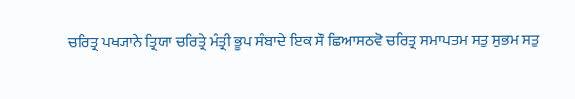ਚਰਿਤ੍ਰ ਪਖ੍ਯਾਨੇ ਤ੍ਰਿਯਾ ਚਰਿਤ੍ਰੇ ਮੰਤ੍ਰੀ ਭੂਪ ਸੰਬਾਦੇ ਇਕ ਸੌ ਛਿਆਸਠਵੋ ਚਰਿਤ੍ਰ ਸਮਾਪਤਮ ਸਤੁ ਸੁਭਮ ਸਤੁ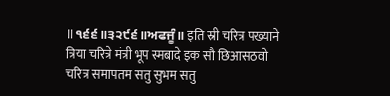॥੧੬੬॥੩੨੯੬॥ਅਫਜੂੰ॥ इति स्री चरित्र पख्याने त्रिया चरित्रे मंत्री भूप स्मबादे इक सौ छिआसठवो चरित्र समापतम सतु सुभम सतु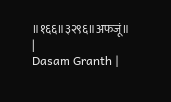॥१६६॥३२९६॥अफजूं॥ |
Dasam Granth |